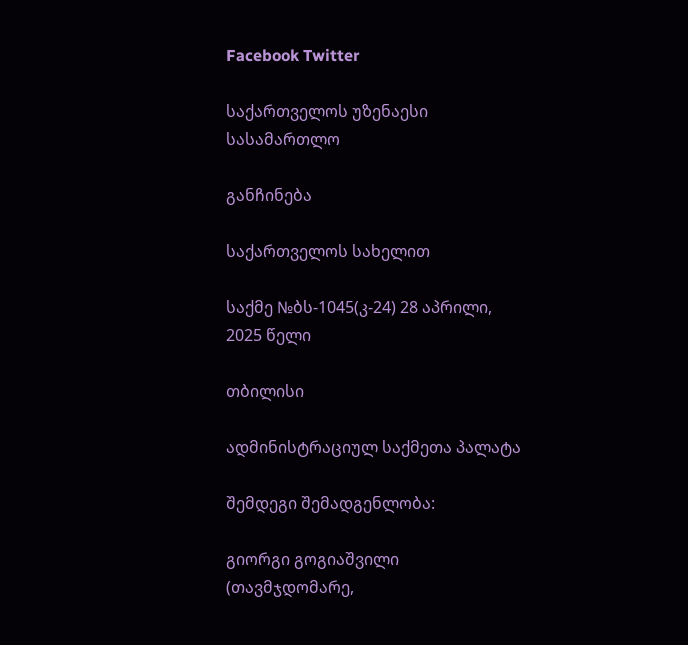Facebook Twitter

საქართველოს უზენაესი სასამართლო

განჩინება

საქართველოს სახელით

საქმე №ბს-1045(კ-24) 28 აპრილი, 2025 წელი

თბილისი

ადმინისტრაციულ საქმეთა პალატა

შემდეგი შემადგენლობა:

გიორგი გოგიაშვილი (თავმჯდომარე,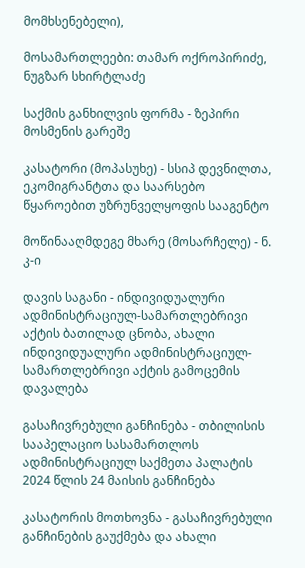მომხსენებელი),

მოსამართლეები: თამარ ოქროპირიძე, ნუგზარ სხირტლაძე

საქმის განხილვის ფორმა - ზეპირი მოსმენის გარეშე

კასატორი (მოპასუხე) - სსიპ დევნილთა, ეკომიგრანტთა და საარსებო წყაროებით უზრუნველყოფის სააგენტო

მოწინააღმდეგე მხარე (მოსარჩელე) - ნ. კ-ი

დავის საგანი - ინდივიდუალური ადმინისტრაციულ-სამართლებრივი აქტის ბათილად ცნობა, ახალი ინდივიდუალური ადმინისტრაციულ-სამართლებრივი აქტის გამოცემის დავალება

გასაჩივრებული განჩინება - თბილისის სააპელაციო სასამართლოს ადმინისტრაციულ საქმეთა პალატის 2024 წლის 24 მაისის განჩინება

კასატორის მოთხოვნა - გასაჩივრებული განჩინების გაუქმება და ახალი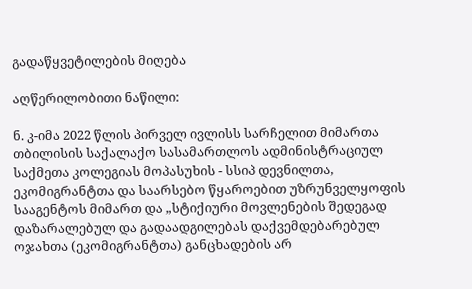გადაწყვეტილების მიღება

აღწერილობითი ნაწილი:

ნ. კ-იმა 2022 წლის პირველ ივლისს სარჩელით მიმართა თბილისის საქალაქო სასამართლოს ადმინისტრაციულ საქმეთა კოლეგიას მოპასუხის - სსიპ დევნილთა, ეკომიგრანტთა და საარსებო წყაროებით უზრუნველყოფის სააგენტოს მიმართ და „სტიქიური მოვლენების შედეგად დაზარალებულ და გადაადგილებას დაქვემდებარებულ ოჯახთა (ეკომიგრანტთა) განცხადების არ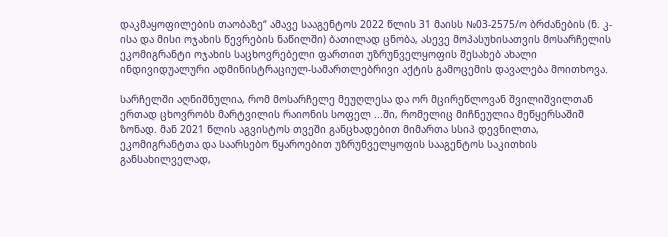დაკმაყოფილების თაობაზე“ ამავე სააგენტოს 2022 წლის 31 მაისს №03-2575/ო ბრძანების (ნ. კ-ისა და მისი ოჯახის წევრების ნაწილში) ბათილად ცნობა, ასევე მოპასუხისათვის მოსარჩელის ეკომიგრანტი ოჯახის საცხოვრებელი ფართით უზრუნველყოფის შესახებ ახალი ინდივიდუალური ადმინისტრაციულ-სამართლებრივი აქტის გამოცემის დავალება მოითხოვა.

სარჩელში აღნიშნულია, რომ მოსარჩელე მეუღლესა და ორ მცირეწლოვან შვილიშვილთან ერთად ცხოვრობს მარტვილის რაიონის სოფელ ...ში, რომელიც მიჩნეულია მეწყერსაშიშ ზონად. მან 2021 წლის აგვისტოს თვეში განცხადებით მიმართა სსიპ დევნილთა, ეკომიგრანტთა და საარსებო წყაროებით უზრუნველყოფის სააგენტოს საკითხის განსახილველად,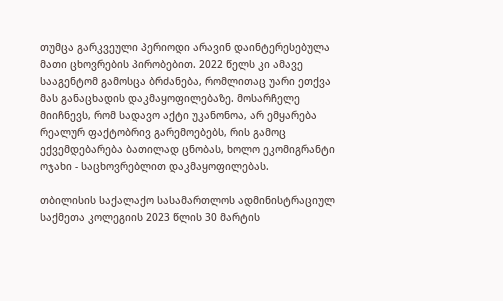თუმცა გარკვეული პერიოდი არავინ დაინტერესებულა მათი ცხოვრების პირობებით. 2022 წელს კი ამავე სააგენტომ გამოსცა ბრძანება, რომლითაც უარი ეთქვა მას განაცხადის დაკმაყოფილებაზე. მოსარჩელე მიიჩნევს, რომ სადავო აქტი უკანონოა, არ ემყარება რეალურ ფაქტობრივ გარემოებებს, რის გამოც ექვემდებარება ბათილად ცნობას, ხოლო ეკომიგრანტი ოჯახი - საცხოვრებლით დაკმაყოფილებას.

თბილისის საქალაქო სასამართლოს ადმინისტრაციულ საქმეთა კოლეგიის 2023 წლის 30 მარტის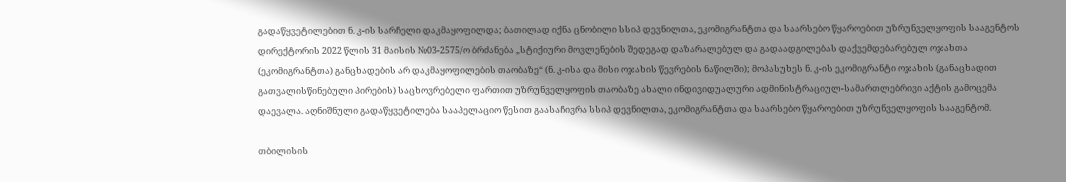გადაწყვეტილებით ნ. კ-ის სარჩელი დაკმაყოფილდა; ბათილად იქნა ცნობილი სსიპ დევნილთა, ეკომიგრანტთა და საარსებო წყაროებით უზრუნველყოფის სააგენტოს დირექტორის 2022 წლის 31 მაისის №03-2575/ო ბრძანება „სტიქიური მოვლენების შედეგად დაზარალებულ და გადაადგილებას დაქვემდებარებულ ოჯახთა (ეკომიგრანტთა) განცხადების არ დაკმაყოფილების თაობაზე“ (ნ. კ-ისა და მისი ოჯახის წევრების ნაწილში); მოპასუხეს ნ. კ-ის ეკომიგრანტი ოჯახის (განაცხადით გათვალისწინებული პირების) საცხოვრებელი ფართით უზრუნველყოფის თაობაზე ახალი ინდივიდუალური ადმინისტრაციულ-სამართლებრივი აქტის გამოცემა დაევალა. აღნიშნული გადაწყვეტილება სააპელაციო წესით გაასაჩივრა სსიპ დევნილთა, ეკომიგრანტთა და საარსებო წყაროებით უზრუნველყოფის სააგენტომ.

თბილისის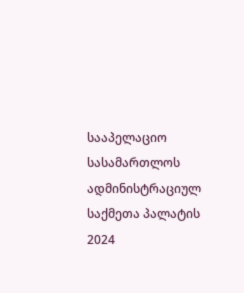სააპელაციო სასამართლოს ადმინისტრაციულ საქმეთა პალატის 2024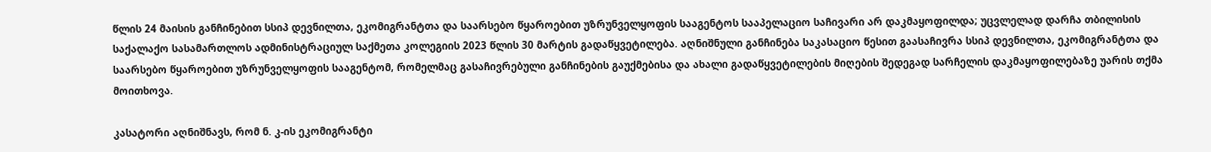წლის 24 მაისის განჩინებით სსიპ დევნილთა, ეკომიგრანტთა და საარსებო წყაროებით უზრუნველყოფის სააგენტოს სააპელაციო საჩივარი არ დაკმაყოფილდა; უცვლელად დარჩა თბილისის საქალაქო სასამართლოს ადმინისტრაციულ საქმეთა კოლეგიის 2023 წლის 30 მარტის გადაწყვეტილება. აღნიშნული განჩინება საკასაციო წესით გაასაჩივრა სსიპ დევნილთა, ეკომიგრანტთა და საარსებო წყაროებით უზრუნველყოფის სააგენტომ, რომელმაც გასაჩივრებული განჩინების გაუქმებისა და ახალი გადაწყვეტილების მიღების შედეგად სარჩელის დაკმაყოფილებაზე უარის თქმა მოითხოვა.

კასატორი აღნიშნავს, რომ ნ. კ-ის ეკომიგრანტი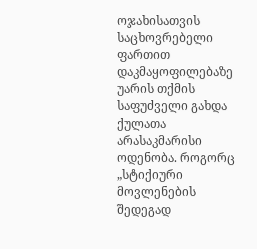ოჯახისათვის საცხოვრებელი ფართით დაკმაყოფილებაზე უარის თქმის საფუძველი გახდა ქულათა არასაკმარისი ოდენობა. როგორც „სტიქიური მოვლენების შედეგად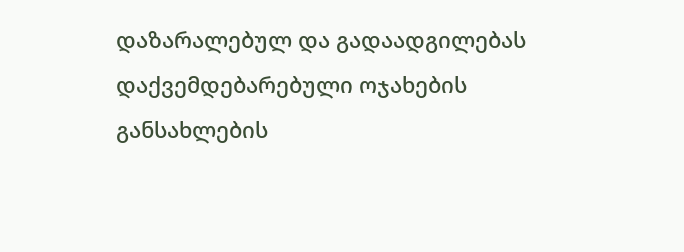დაზარალებულ და გადაადგილებას დაქვემდებარებული ოჯახების განსახლების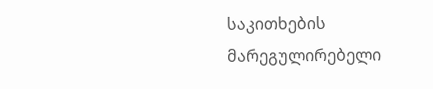საკითხების მარეგულირებელი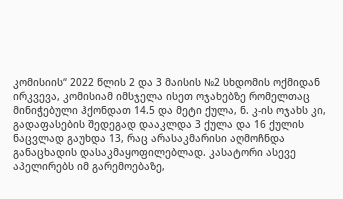კომისიის“ 2022 წლის 2 და 3 მაისის №2 სხდომის ოქმიდან ირკვევა, კომისიამ იმსჯელა ისეთ ოჯახებზე რომელთაც მინიჭებული ჰქონდათ 14.5 და მეტი ქულა, ნ. კ-ის ოჯახს კი, გადაფასების შედეგად დააკლდა 3 ქულა და 16 ქულის ნაცვლად გაუხდა 13, რაც არასაკმარისი აღმოჩნდა განაცხადის დასაკმაყოფილებლად. კასატორი ასევე აპელირებს იმ გარემოებაზე,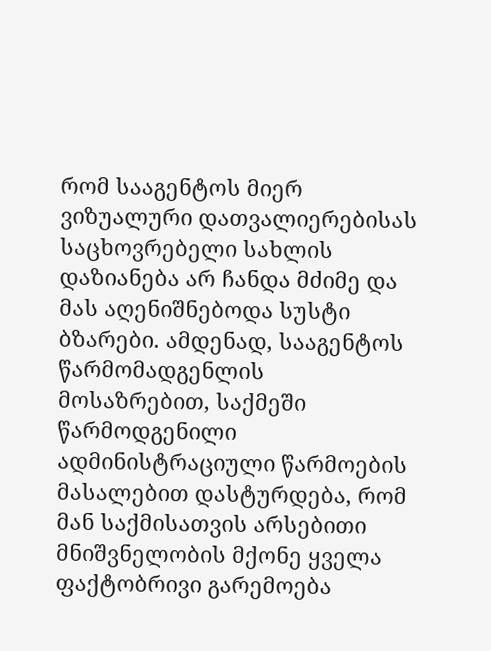რომ სააგენტოს მიერ ვიზუალური დათვალიერებისას საცხოვრებელი სახლის დაზიანება არ ჩანდა მძიმე და მას აღენიშნებოდა სუსტი ბზარები. ამდენად, სააგენტოს წარმომადგენლის მოსაზრებით, საქმეში წარმოდგენილი ადმინისტრაციული წარმოების მასალებით დასტურდება, რომ მან საქმისათვის არსებითი მნიშვნელობის მქონე ყველა ფაქტობრივი გარემოება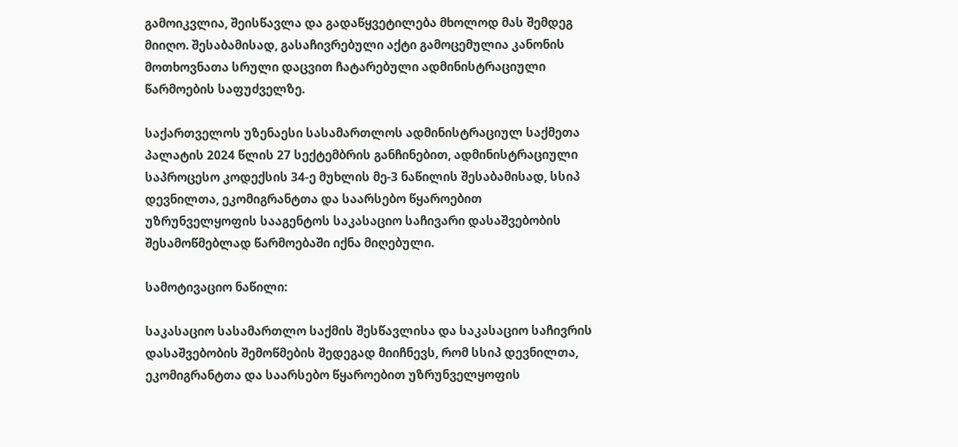გამოიკვლია, შეისწავლა და გადაწყვეტილება მხოლოდ მას შემდეგ მიიღო. შესაბამისად, გასაჩივრებული აქტი გამოცემულია კანონის მოთხოვნათა სრული დაცვით ჩატარებული ადმინისტრაციული წარმოების საფუძველზე.

საქართველოს უზენაესი სასამართლოს ადმინისტრაციულ საქმეთა პალატის 2024 წლის 27 სექტემბრის განჩინებით, ადმინისტრაციული საპროცესო კოდექსის 34-ე მუხლის მე-3 ნაწილის შესაბამისად, სსიპ დევნილთა, ეკომიგრანტთა და საარსებო წყაროებით უზრუნველყოფის სააგენტოს საკასაციო საჩივარი დასაშვებობის შესამოწმებლად წარმოებაში იქნა მიღებული.

სამოტივაციო ნაწილი:

საკასაციო სასამართლო საქმის შესწავლისა და საკასაციო საჩივრის დასაშვებობის შემოწმების შედეგად მიიჩნევს, რომ სსიპ დევნილთა, ეკომიგრანტთა და საარსებო წყაროებით უზრუნველყოფის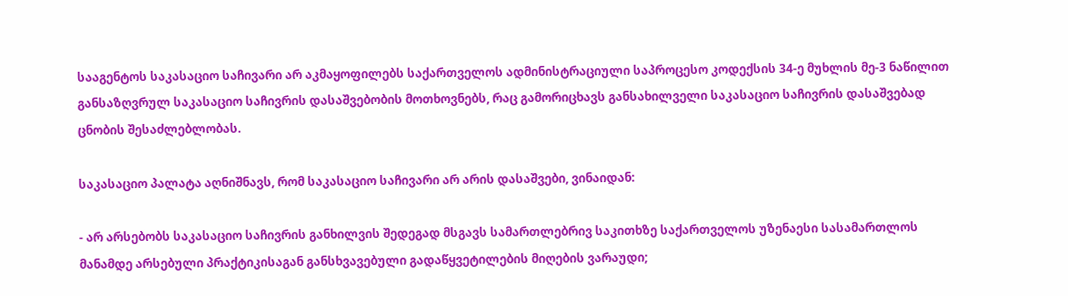სააგენტოს საკასაციო საჩივარი არ აკმაყოფილებს საქართველოს ადმინისტრაციული საპროცესო კოდექსის 34-ე მუხლის მე-3 ნაწილით განსაზღვრულ საკასაციო საჩივრის დასაშვებობის მოთხოვნებს, რაც გამორიცხავს განსახილველი საკასაციო საჩივრის დასაშვებად ცნობის შესაძლებლობას.

საკასაციო პალატა აღნიშნავს, რომ საკასაციო საჩივარი არ არის დასაშვები, ვინაიდან:

- არ არსებობს საკასაციო საჩივრის განხილვის შედეგად მსგავს სამართლებრივ საკითხზე საქართველოს უზენაესი სასამართლოს მანამდე არსებული პრაქტიკისაგან განსხვავებული გადაწყვეტილების მიღების ვარაუდი;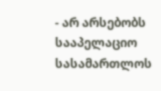- არ არსებობს სააპელაციო სასამართლოს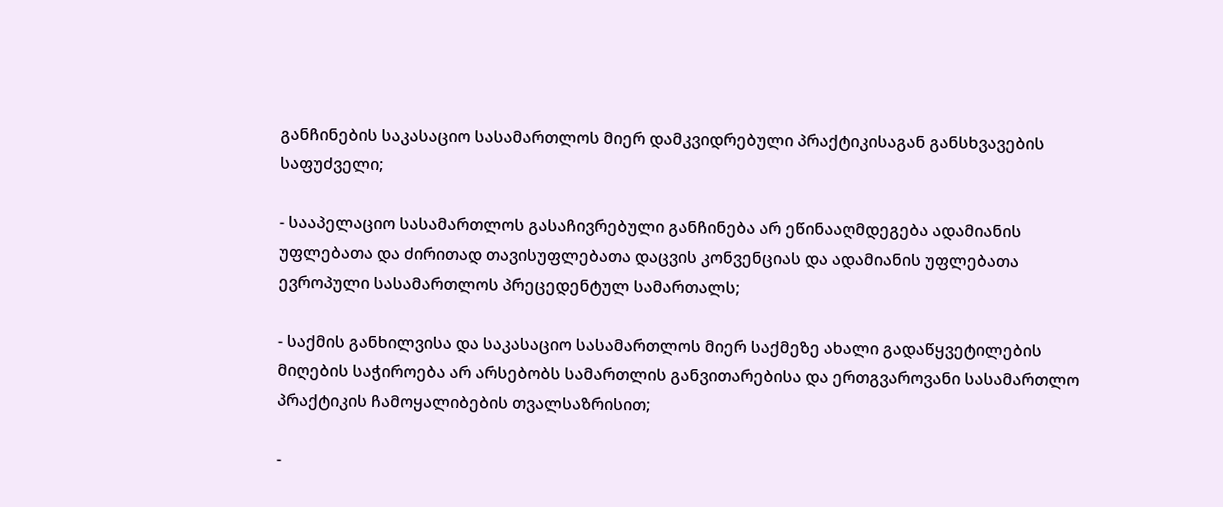განჩინების საკასაციო სასამართლოს მიერ დამკვიდრებული პრაქტიკისაგან განსხვავების საფუძველი;

- სააპელაციო სასამართლოს გასაჩივრებული განჩინება არ ეწინააღმდეგება ადამიანის უფლებათა და ძირითად თავისუფლებათა დაცვის კონვენციას და ადამიანის უფლებათა ევროპული სასამართლოს პრეცედენტულ სამართალს;

- საქმის განხილვისა და საკასაციო სასამართლოს მიერ საქმეზე ახალი გადაწყვეტილების მიღების საჭიროება არ არსებობს სამართლის განვითარებისა და ერთგვაროვანი სასამართლო პრაქტიკის ჩამოყალიბების თვალსაზრისით;

-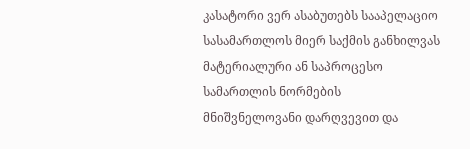კასატორი ვერ ასაბუთებს სააპელაციო სასამართლოს მიერ საქმის განხილვას მატერიალური ან საპროცესო სამართლის ნორმების მნიშვნელოვანი დარღვევით და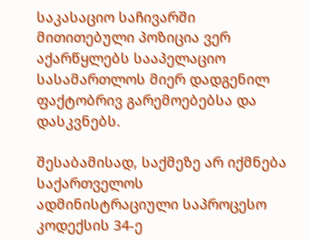საკასაციო საჩივარში მითითებული პოზიცია ვერ აქარწყლებს სააპელაციო სასამართლოს მიერ დადგენილ ფაქტობრივ გარემოებებსა და დასკვნებს.

შესაბამისად, საქმეზე არ იქმნება საქართველოს ადმინისტრაციული საპროცესო კოდექსის 34-ე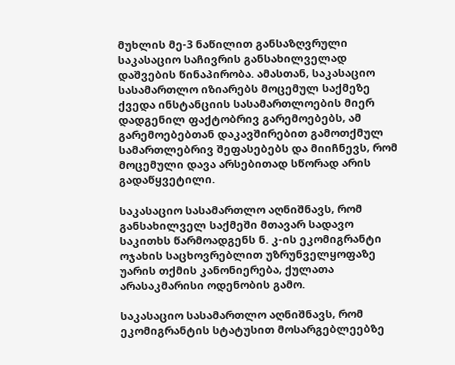მუხლის მე-3 ნაწილით განსაზღვრული საკასაციო საჩივრის განსახილველად დაშვების წინაპირობა. ამასთან, საკასაციო სასამართლო იზიარებს მოცემულ საქმეზე ქვედა ინსტანციის სასამართლოების მიერ დადგენილ ფაქტობრივ გარემოებებს, ამ გარემოებებთან დაკავშირებით გამოთქმულ სამართლებრივ შეფასებებს და მიიჩნევს, რომ მოცემული დავა არსებითად სწორად არის გადაწყვეტილი.

საკასაციო სასამართლო აღნიშნავს, რომ განსახილველ საქმეში მთავარ სადავო საკითხს წარმოადგენს ნ. კ-ის ეკომიგრანტი ოჯახის საცხოვრებლით უზრუნველყოფაზე უარის თქმის კანონიერება, ქულათა არასაკმარისი ოდენობის გამო.

საკასაციო სასამართლო აღნიშნავს, რომ ეკომიგრანტის სტატუსით მოსარგებლეებზე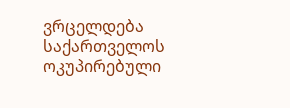ვრცელდება საქართველოს ოკუპირებული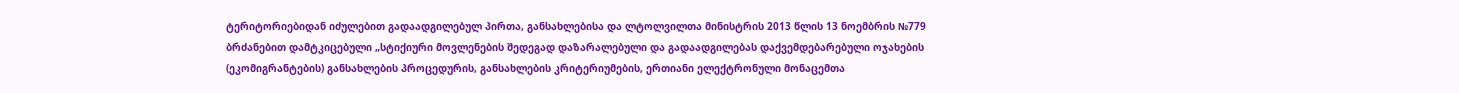ტერიტორიებიდან იძულებით გადაადგილებულ პირთა, განსახლებისა და ლტოლვილთა მინისტრის 2013 წლის 13 ნოემბრის №779 ბრძანებით დამტკიცებული „სტიქიური მოვლენების შედეგად დაზარალებული და გადაადგილებას დაქვემდებარებული ოჯახების (ეკომიგრანტების) განსახლების პროცედურის, განსახლების კრიტერიუმების, ერთიანი ელექტრონული მონაცემთა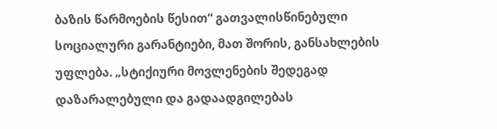ბაზის წარმოების წესით“ გათვალისწინებული სოციალური გარანტიები, მათ შორის, განსახლების უფლება. „სტიქიური მოვლენების შედეგად დაზარალებული და გადაადგილებას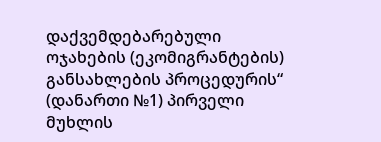დაქვემდებარებული ოჯახების (ეკომიგრანტების) განსახლების პროცედურის“ (დანართი №1) პირველი მუხლის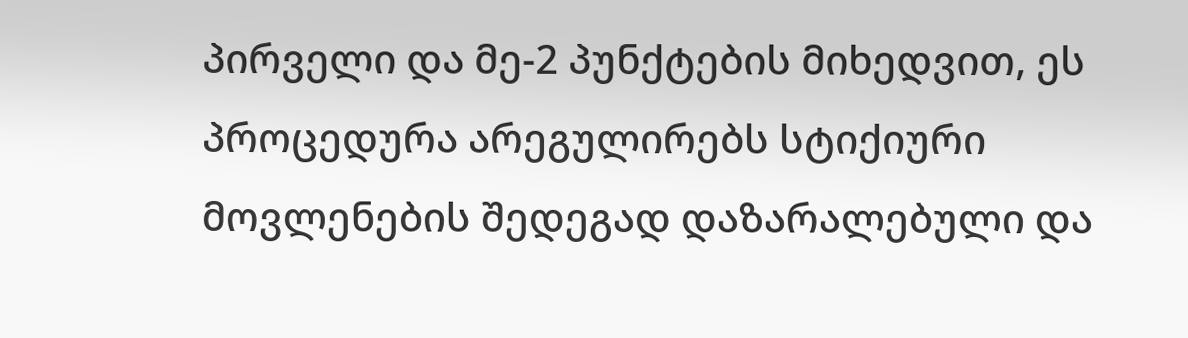პირველი და მე-2 პუნქტების მიხედვით, ეს პროცედურა არეგულირებს სტიქიური მოვლენების შედეგად დაზარალებული და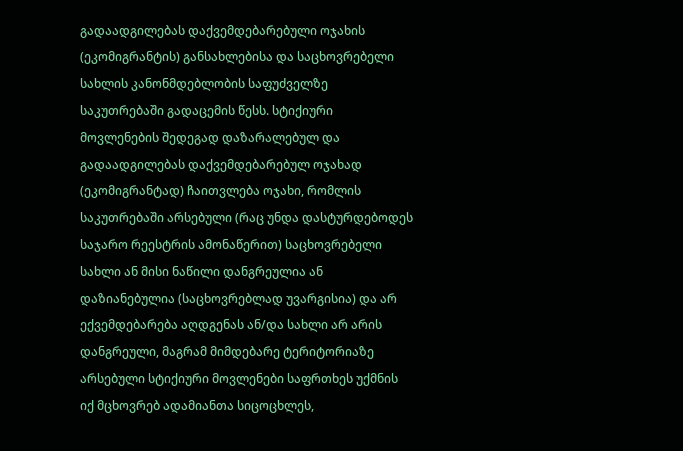გადაადგილებას დაქვემდებარებული ოჯახის (ეკომიგრანტის) განსახლებისა და საცხოვრებელი სახლის კანონმდებლობის საფუძველზე საკუთრებაში გადაცემის წესს. სტიქიური მოვლენების შედეგად დაზარალებულ და გადაადგილებას დაქვემდებარებულ ოჯახად (ეკომიგრანტად) ჩაითვლება ოჯახი, რომლის საკუთრებაში არსებული (რაც უნდა დასტურდებოდეს საჯარო რეესტრის ამონაწერით) საცხოვრებელი სახლი ან მისი ნაწილი დანგრეულია ან დაზიანებულია (საცხოვრებლად უვარგისია) და არ ექვემდებარება აღდგენას ან/და სახლი არ არის დანგრეული, მაგრამ მიმდებარე ტერიტორიაზე არსებული სტიქიური მოვლენები საფრთხეს უქმნის იქ მცხოვრებ ადამიანთა სიცოცხლეს,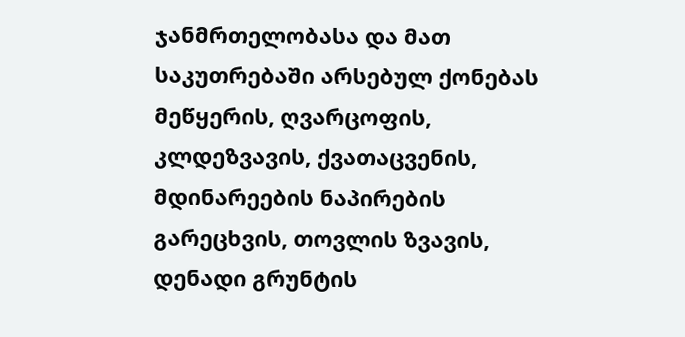ჯანმრთელობასა და მათ საკუთრებაში არსებულ ქონებას მეწყერის, ღვარცოფის, კლდეზვავის, ქვათაცვენის, მდინარეების ნაპირების გარეცხვის, თოვლის ზვავის, დენადი გრუნტის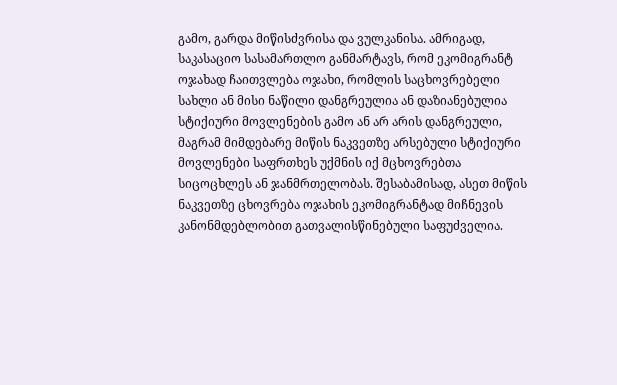გამო, გარდა მიწისძვრისა და ვულკანისა. ამრიგად, საკასაციო სასამართლო განმარტავს, რომ ეკომიგრანტ ოჯახად ჩაითვლება ოჯახი, რომლის საცხოვრებელი სახლი ან მისი ნაწილი დანგრეულია ან დაზიანებულია სტიქიური მოვლენების გამო ან არ არის დანგრეული, მაგრამ მიმდებარე მიწის ნაკვეთზე არსებული სტიქიური მოვლენები საფრთხეს უქმნის იქ მცხოვრებთა სიცოცხლეს ან ჯანმრთელობას. შესაბამისად, ასეთ მიწის ნაკვეთზე ცხოვრება ოჯახის ეკომიგრანტად მიჩნევის კანონმდებლობით გათვალისწინებული საფუძველია.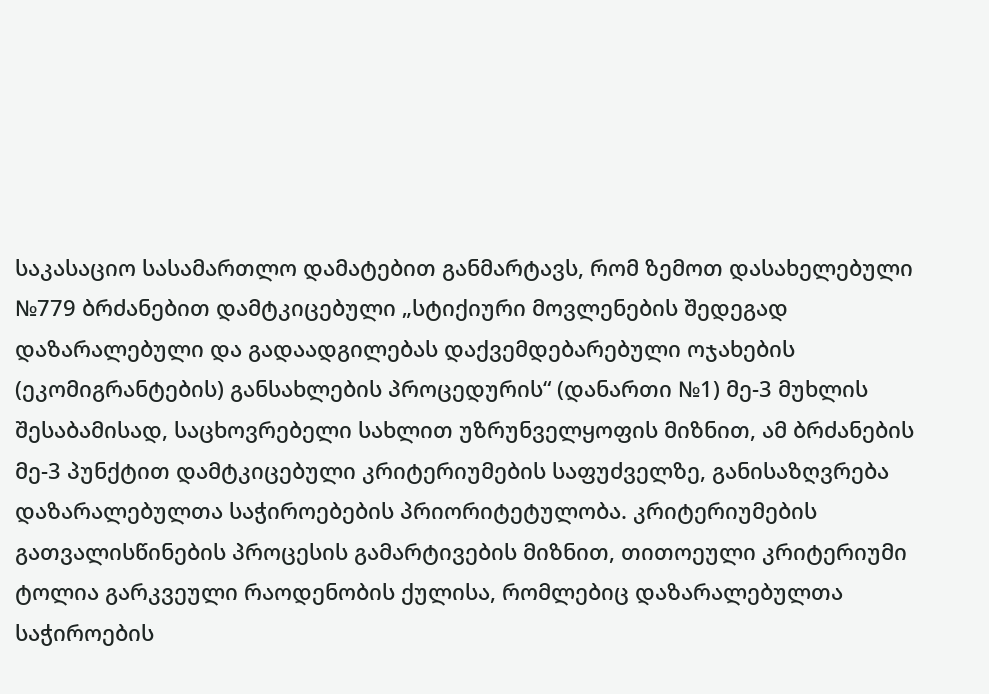საკასაციო სასამართლო დამატებით განმარტავს, რომ ზემოთ დასახელებული №779 ბრძანებით დამტკიცებული „სტიქიური მოვლენების შედეგად დაზარალებული და გადაადგილებას დაქვემდებარებული ოჯახების (ეკომიგრანტების) განსახლების პროცედურის“ (დანართი №1) მე-3 მუხლის შესაბამისად, საცხოვრებელი სახლით უზრუნველყოფის მიზნით, ამ ბრძანების მე-3 პუნქტით დამტკიცებული კრიტერიუმების საფუძველზე, განისაზღვრება დაზარალებულთა საჭიროებების პრიორიტეტულობა. კრიტერიუმების გათვალისწინების პროცესის გამარტივების მიზნით, თითოეული კრიტერიუმი ტოლია გარკვეული რაოდენობის ქულისა, რომლებიც დაზარალებულთა საჭიროების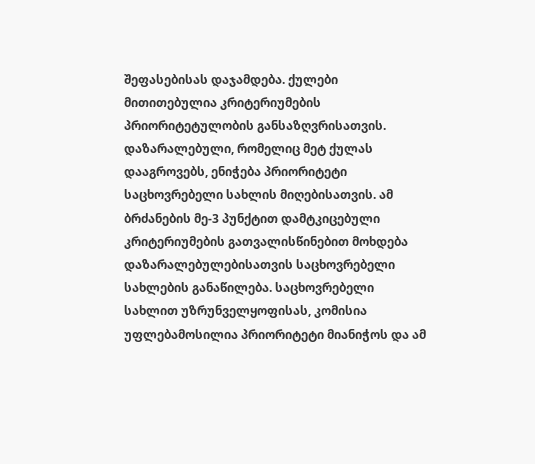შეფასებისას დაჯამდება. ქულები მითითებულია კრიტერიუმების პრიორიტეტულობის განსაზღვრისათვის. დაზარალებული, რომელიც მეტ ქულას დააგროვებს, ენიჭება პრიორიტეტი საცხოვრებელი სახლის მიღებისათვის. ამ ბრძანების მე-3 პუნქტით დამტკიცებული კრიტერიუმების გათვალისწინებით მოხდება დაზარალებულებისათვის საცხოვრებელი სახლების განაწილება. საცხოვრებელი სახლით უზრუნველყოფისას, კომისია უფლებამოსილია პრიორიტეტი მიანიჭოს და ამ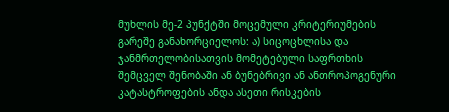მუხლის მე-2 პუნქტში მოცემული კრიტერიუმების გარეშე განახორციელოს: ა) სიცოცხლისა და ჯანმრთელობისათვის მომეტებული საფრთხის შემცველ შენობაში ან ბუნებრივი ან ანთროპოგენური კატასტროფების ანდა ასეთი რისკების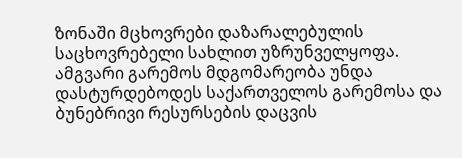ზონაში მცხოვრები დაზარალებულის საცხოვრებელი სახლით უზრუნველყოფა. ამგვარი გარემოს მდგომარეობა უნდა დასტურდებოდეს საქართველოს გარემოსა და ბუნებრივი რესურსების დაცვის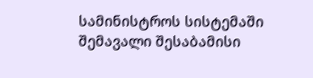სამინისტროს სისტემაში შემავალი შესაბამისი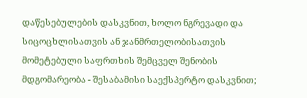დაწესებულების დასკვნით, ხოლო ნგრევადი და სიცოცხლისათვის ან ჯანმრთელობისათვის მომეტებული საფრთხის შემცველ შენობის მდგომარეობა - შესაბამისი საექსპერტო დასკვნით;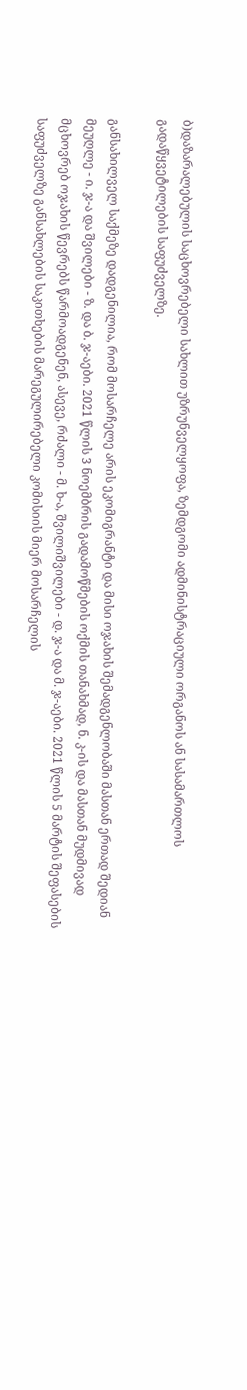ბ)დაზარალებულის საცხოვრებელი სახლით უზრუნველყოფა, ზემდგომი ადმინისტრაციული ორგანოს ან სასამართლოს გადაწყვეტილების საფუძველზე.

განსახილველ საქმეზე დადგენილია, რომ მოსარჩელე არის ეკომიგრანტი და მისი ოჯახის შემადგენლობაში მასთან ერთად შედიან მეუღლე - ი. ჯ-ა და შვილები - ზ. და ბ. ჯ-აები. 2021 წლის 3 ნოემბრის გადამოწმების ოქმის თანახმად, ნ. კ-ის და მასთან მუდმივად მცხოვრებ ოჯახის წევრებს წარმოადგენენ, ასევე, რძალი - მ. ხ-ა, შვილიშვილები - დ. ჯ-ა და მ. ჯ-აები. 2021 წლის 5 მარტის შეფასების საფუძველზე განსახლების საკითხების მარეგულირებელი კომისიის მიერ მოსარჩელის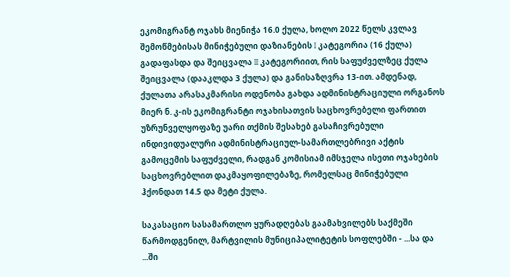ეკომიგრანტ ოჯახს მიენიჭა 16.0 ქულა, ხოლო 2022 წელს კვლავ შემოწმებისას მინიჭებული დაზიანების I კატეგორია (16 ქულა) გადაფასდა და შეიცვალა II კატეგორიით, რის საფუძველზეც ქულა შეიცვალა (დააკლდა 3 ქულა) და განისაზღვრა 13-ით. ამდენად, ქულათა არასაკმარისი ოდენობა გახდა ადმინისტრაციული ორგანოს მიერ ნ. კ-ის ეკომიგრანტი ოჯახისათვის საცხოვრებელი ფართით უზრუნველყოფაზე უარი თქმის შესახებ გასაჩივრებული ინდივიდუალური ადმინისტრაციულ-სამართლებრივი აქტის გამოცემის საფუძველი, რადგან კომისიამ იმსჯელა ისეთი ოჯახების საცხოვრებლით დაკმაყოფილებაზე, რომელსაც მინიჭებული ჰქონდათ 14.5 და მეტი ქულა.

საკასაციო სასამართლო ყურადღებას გაამახვილებს საქმეში წარმოდგენილ, მარტვილის მუნიციპალიტეტის სოფლებში - ...სა და ...ში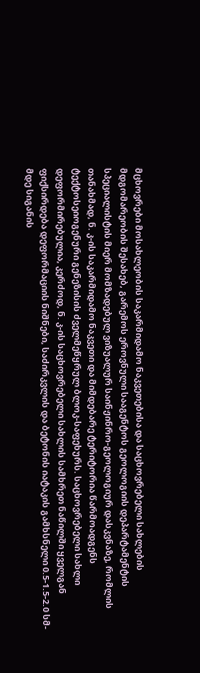მცხოვრები მოსახლეობის საკარმიდამო ნაკვეთებისა და საცხოვრებელი სახლების მდგომარეობის შესახებ, გარემოს ეროვნული სააგენტოს გეოლოგიის დეპარტამენტის სპეციალისტის მიერ მომზადებულ ვიზუალურ საინჟინრო-გეოლოგიურ დასკვნაზე, რომლის თანახმად, ნ. კ-ის საკარმიდამო ნაკვეთი და მიმდებარე ტერიტორია წარმოადგენს ტექტოსეიოგენური გენეზისის ძველმეწყრულ ბლოკ-საფეხურს. საცხოვრებელი სახლი დეფორმირებულია, კერძოდ, ნ. კ-ის საცხოვრებელი სახლის სამხრეთ ნაწილში ყველგან ფიქსირდება დეფორმაციის ნიშნები, საძირკვლის და ბეტონის იატაკის გამხსნელი 0.5-1.5-2.0 სმ-მდე სიგანის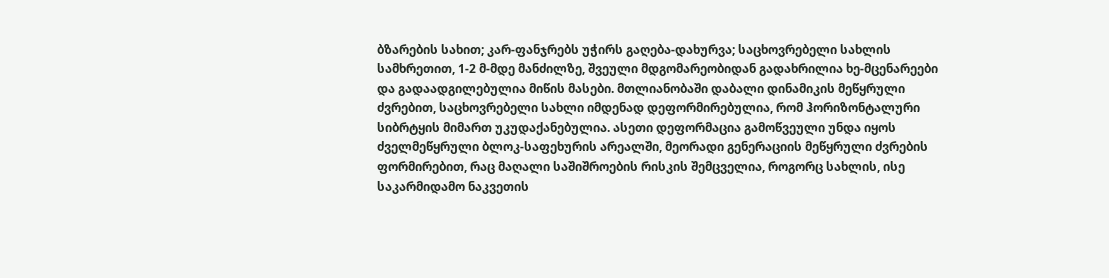ბზარების სახით; კარ-ფანჯრებს უჭირს გაღება-დახურვა; საცხოვრებელი სახლის სამხრეთით, 1-2 მ-მდე მანძილზე, შვეული მდგომარეობიდან გადახრილია ხე-მცენარეები და გადაადგილებულია მიწის მასები. მთლიანობაში დაბალი დინამიკის მეწყრული ძვრებით, საცხოვრებელი სახლი იმდენად დეფორმირებულია, რომ ჰორიზონტალური სიბრტყის მიმართ უკუდაქანებულია. ასეთი დეფორმაცია გამოწვეული უნდა იყოს ძველმეწყრული ბლოკ-საფეხურის არეალში, მეორადი გენერაციის მეწყრული ძვრების ფორმირებით, რაც მაღალი საშიშროების რისკის შემცველია, როგორც სახლის, ისე საკარმიდამო ნაკვეთის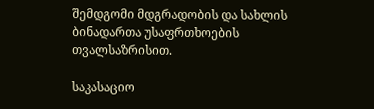შემდგომი მდგრადობის და სახლის ბინადართა უსაფრთხოების თვალსაზრისით.

საკასაციო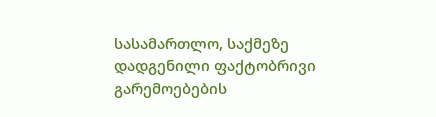სასამართლო, საქმეზე დადგენილი ფაქტობრივი გარემოებების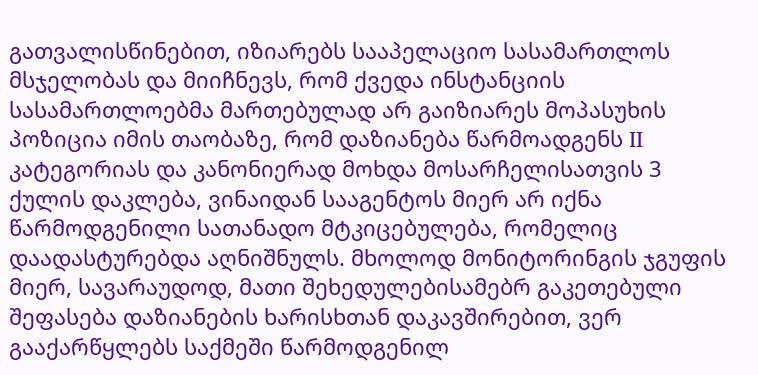გათვალისწინებით, იზიარებს სააპელაციო სასამართლოს მსჯელობას და მიიჩნევს, რომ ქვედა ინსტანციის სასამართლოებმა მართებულად არ გაიზიარეს მოპასუხის პოზიცია იმის თაობაზე, რომ დაზიანება წარმოადგენს II კატეგორიას და კანონიერად მოხდა მოსარჩელისათვის 3 ქულის დაკლება, ვინაიდან სააგენტოს მიერ არ იქნა წარმოდგენილი სათანადო მტკიცებულება, რომელიც დაადასტურებდა აღნიშნულს. მხოლოდ მონიტორინგის ჯგუფის მიერ, სავარაუდოდ, მათი შეხედულებისამებრ გაკეთებული შეფასება დაზიანების ხარისხთან დაკავშირებით, ვერ გააქარწყლებს საქმეში წარმოდგენილ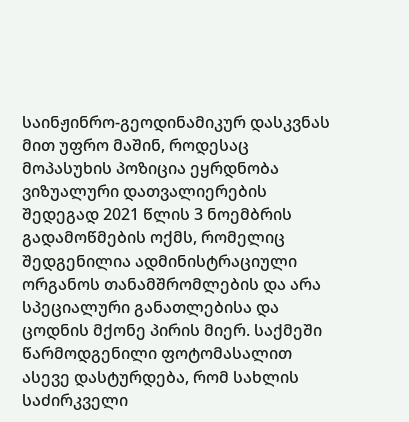საინჟინრო-გეოდინამიკურ დასკვნას მით უფრო მაშინ, როდესაც მოპასუხის პოზიცია ეყრდნობა ვიზუალური დათვალიერების შედეგად 2021 წლის 3 ნოემბრის გადამოწმების ოქმს, რომელიც შედგენილია ადმინისტრაციული ორგანოს თანამშრომლების და არა სპეციალური განათლებისა და ცოდნის მქონე პირის მიერ. საქმეში წარმოდგენილი ფოტომასალით ასევე დასტურდება, რომ სახლის საძირკველი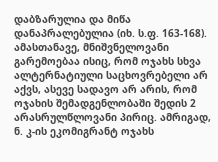დაბზარულია და მიწა დანაპრალებულია (იხ. ს.ფ. 163-168). ამასთანავე, მნიშვნელოვანი გარემოებაა ისიც, რომ ოჯახს სხვა ალტერნატიული საცხოვრებელი არ აქვს, ასევე სადავო არ არის, რომ ოჯახის შემადგენლობაში შედის 2 არასრულწლოვანი პირიც. ამრიგად, ნ. კ-ის ეკომიგრანტ ოჯახს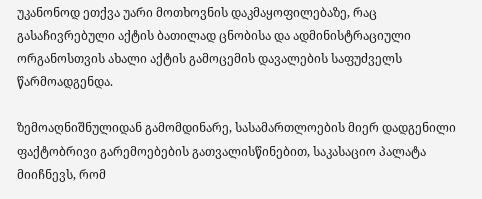უკანონოდ ეთქვა უარი მოთხოვნის დაკმაყოფილებაზე, რაც გასაჩივრებული აქტის ბათილად ცნობისა და ადმინისტრაციული ორგანოსთვის ახალი აქტის გამოცემის დავალების საფუძველს წარმოადგენდა.

ზემოაღნიშნულიდან გამომდინარე, სასამართლოების მიერ დადგენილი ფაქტობრივი გარემოებების გათვალისწინებით, საკასაციო პალატა მიიჩნევს, რომ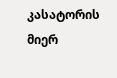კასატორის მიერ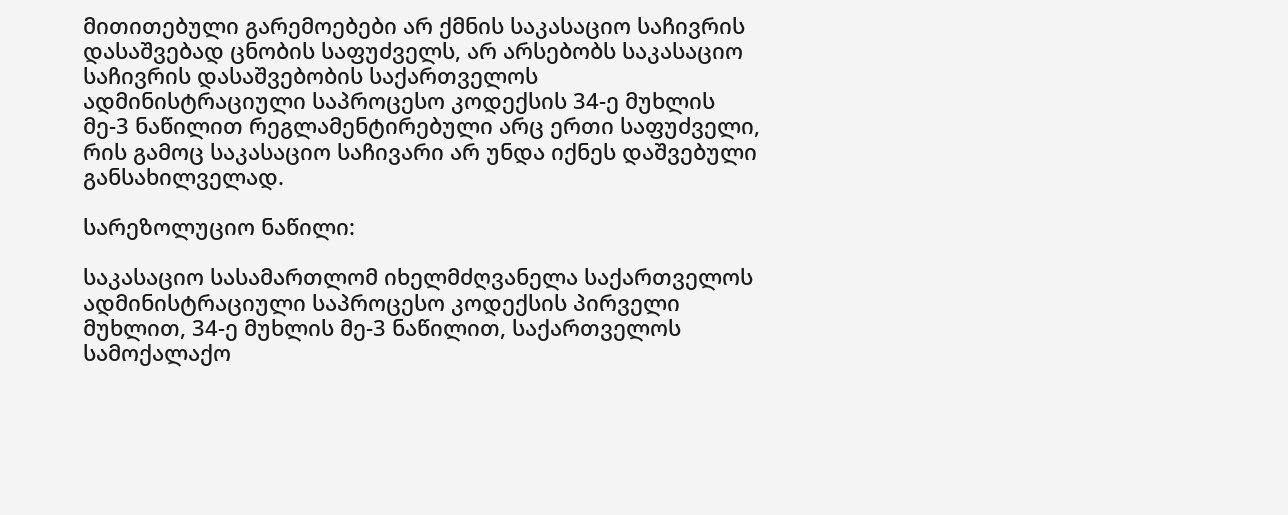მითითებული გარემოებები არ ქმნის საკასაციო საჩივრის დასაშვებად ცნობის საფუძველს, არ არსებობს საკასაციო საჩივრის დასაშვებობის საქართველოს ადმინისტრაციული საპროცესო კოდექსის 34-ე მუხლის მე-3 ნაწილით რეგლამენტირებული არც ერთი საფუძველი, რის გამოც საკასაციო საჩივარი არ უნდა იქნეს დაშვებული განსახილველად.

სარეზოლუციო ნაწილი:

საკასაციო სასამართლომ იხელმძღვანელა საქართველოს ადმინისტრაციული საპროცესო კოდექსის პირველი მუხლით, 34-ე მუხლის მე-3 ნაწილით, საქართველოს სამოქალაქო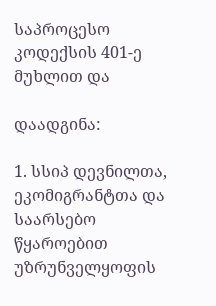საპროცესო კოდექსის 401-ე მუხლით და

დაადგინა:

1. სსიპ დევნილთა, ეკომიგრანტთა და საარსებო წყაროებით უზრუნველყოფის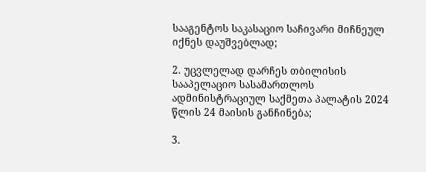სააგენტოს საკასაციო საჩივარი მიჩნეულ იქნეს დაუშვებლად;

2. უცვლელად დარჩეს თბილისის სააპელაციო სასამართლოს ადმინისტრაციულ საქმეთა პალატის 2024 წლის 24 მაისის განჩინება;

3.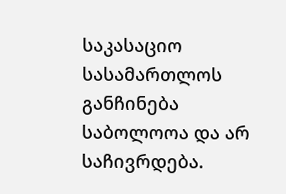საკასაციო სასამართლოს განჩინება საბოლოოა და არ საჩივრდება.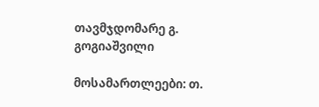თავმჯდომარე გ. გოგიაშვილი

მოსამართლეები: თ.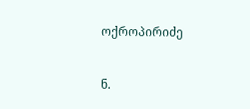ოქროპირიძე

ნ.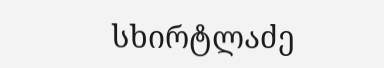სხირტლაძე